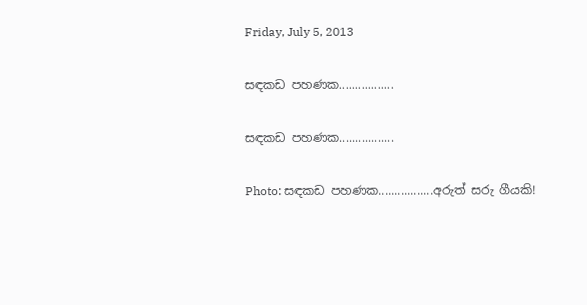Friday, July 5, 2013

සඳකඩ පහණක.................

සඳකඩ පහණක.................

Photo: සඳකඩ පහණක.................අරුත් සරු ගීයකි!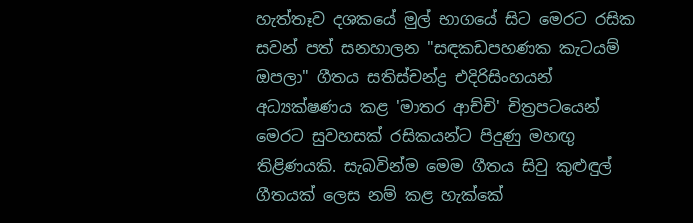හැත්තෑව දශකයේ මුල් භාගයේ සිට මෙරට රසික සවන් පත් සනහාලන "සඳකඩපහණක කැටයම් ඔපලා" ගීතය සතිස්චන්ද්‍ර එදිරිසිංහයන් අධ්‍යක්ෂණය කළ 'මාතර ආච්චි' චිත්‍රපටයෙන් මෙරට සුවහසක් රසිකයන්ට පිදුණු මහඟු තිළිණයකි. සැබවින්ම මෙම ගීතය සිවු කුළුඳුල් ගීතයක් ලෙස නම් කළ හැක්කේ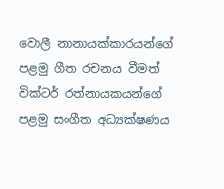වොලී නානායක්කාරයන්ගේ පළමු ගීත රචනය වීමත් වික්ටර් රත්නායකයන්ගේ පළමු සංගීත අධ්‍යක්ෂණය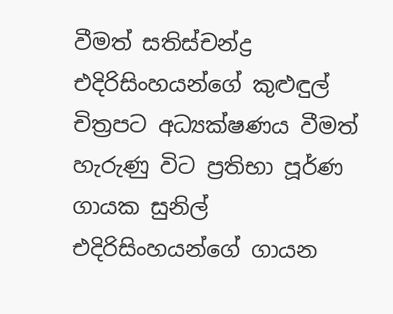වීමත් සතිස්චන්ද්‍ර එදිරිසිංහයන්ගේ කුළුඳුල් චිත්‍රපට අධ්‍යක්ෂණය වීමත් හැරුණු විට ප්‍රතිභා පූර්ණ ගායක සුනිල් එදිරිසිංහයන්ගේ ගායන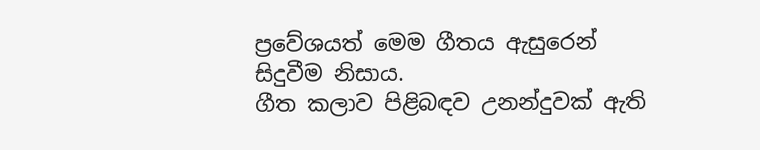ප්‍රවේශයත් මෙම ගීතය ඇසුරෙන් සිදුවීම නිසාය.
ගීත කලාව පිළිබඳව උනන්දුවක් ඇති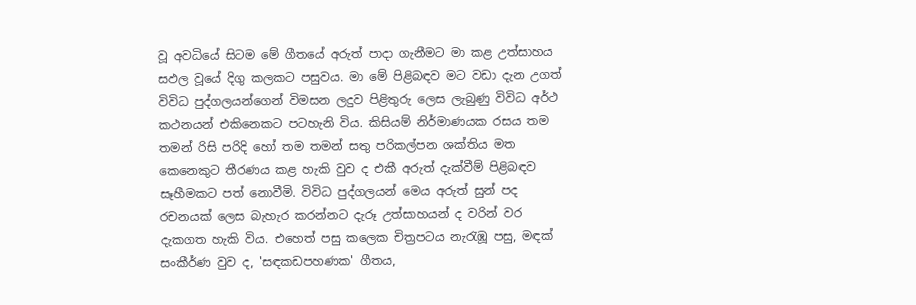වූ අවධියේ සිටම මේ ගීතයේ අරුත් පාදා ගැනීමට මා කළ උත්සාහය සඵල වූයේ දිගු කලකට පසුවය. මා මේ පිළිබඳව මට වඩා දැන උගත් විවිධ පුද්ගලයන්ගෙන් විමසන ලදුව පිළිතුරු ලෙස ලැබුණු විවිධ අර්ථ කථනයන් එකිනෙකට පටහැනි විය. කිසියම් නිර්මාණයක රසය තම තමන් රිසි පරිදි හෝ තම තමන් සතු පරිකල්පන ශක්තිය මත කෙනෙකුට තීරණය කළ හැකි වුව ද එකී අරුත් දැක්වීම් පිළිබඳව සෑහීමකට පත් නොවීමි. විවිධ පුද්ගලයන් මෙය අරුත් සුන් පද රචනයක් ලෙස බැහැර කරන්නට දැරූ උත්සාහයන් ද වරින් වර දැකගත හැකි විය. එහෙත් පසු කලෙක චිත්‍රපටය නැරැඹූ පසු, මඳක් සංකීර්ණ වුව ද, 'සඳකඩපහණක' ගීතය,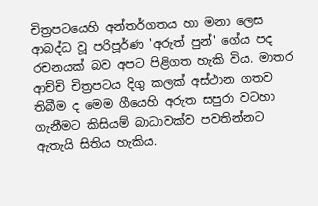චිත්‍රපටයෙහි අන්තර්ගතය හා මනා ලෙස ආබද්ධ වූ පරිපූර්ණ 'අරුත් පුන්' ගේය පද රචනයක් බව අපට පිළිගත හැකි විය. මාතර ආච්චි චිත්‍රපටය දිගු කලක් අස්ථාන ගතව තිබීම ද මෙම ගීයෙහි අරුත සපුරා වටහා ගැනීමට කිසියම් බාධාවක්ව පවතින්නට ඇතැයි සිතිය හැකිය.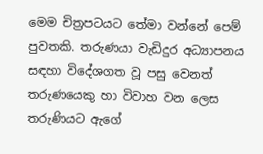මෙම චිත්‍රපටයට තේමා වන්නේ පෙම් පුවතකි. තරුණයා වැඩිදුර අධ්‍යාපනය සඳහා විදේශගත වූ පසු වෙනත් තරුණයෙකු හා විවාහ වන ලෙස තරුණියට ඇගේ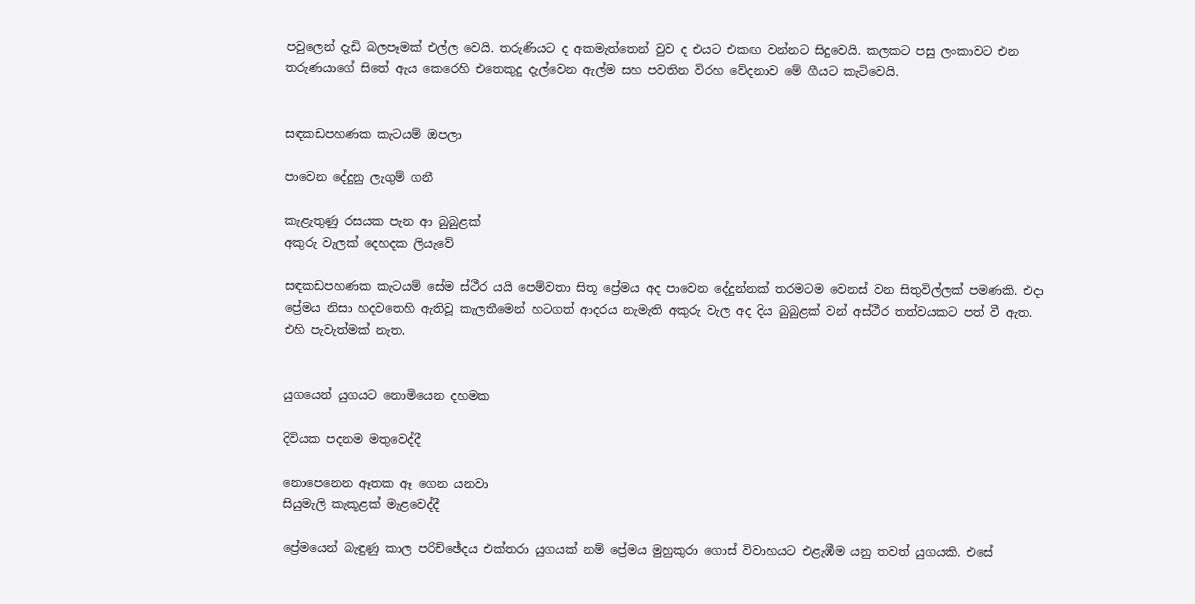පවුලෙන් දැඩි බලපෑමක් එල්ල වෙයි. තරුණියට ද අකමැත්තෙන් වුව ද එයට එකඟ වන්නට සිදුවෙයි. කලකට පසු ලංකාවට එන තරුණයාගේ සිතේ ඇය කෙරෙහි එතෙකුදු දැල්වෙන ඇල්ම සහ පවතින විරහ වේදනාව මේ ගීයට කැටිවෙයි.


සඳකඩපහණක කැටයම් ඔපලා

පාවෙන දේදුනු ලැගුම් ගනී

කැළැතුණු රසයක පැන ආ බුබුළක්
අකුරු වැලක් දෙහදක ලියැවේ

සඳකඩපහණක කැටයම් සේම ස්ථීර යයි පෙම්වතා සිතූ ප්‍රේමය අද පාවෙන දේදුන්නක් තරමටම වෙනස් වන සිතුවිල්ලක් පමණකි. එදා ප්‍රේමය නිසා හදවතෙහි ඇතිවූ කැලතීමෙන් හටගත් ආදරය නැමැති අකුරු වැල අද දිය බුබුළක් වන් අස්ථීර තත්වයකට පත් වී ඇත. එහි පැවැත්මක් නැත.


යුගයෙන් යුගයට නොමියෙන දහමක

දිවියක පදනම මතුවෙද්දී

නොපෙනෙන ඈතක ඈ ගෙන යනවා
සියුමැලි කැකූළක් මැළවෙද්දී

ප්‍රේමයෙන් බැඳුණු කාල පරිච්ඡේදය එක්තරා යුගයක් නම් ප්‍රේමය මුහුකුරා ගොස් විවාහයට එළැඹීම යනු තවත් යුගයකි. එසේ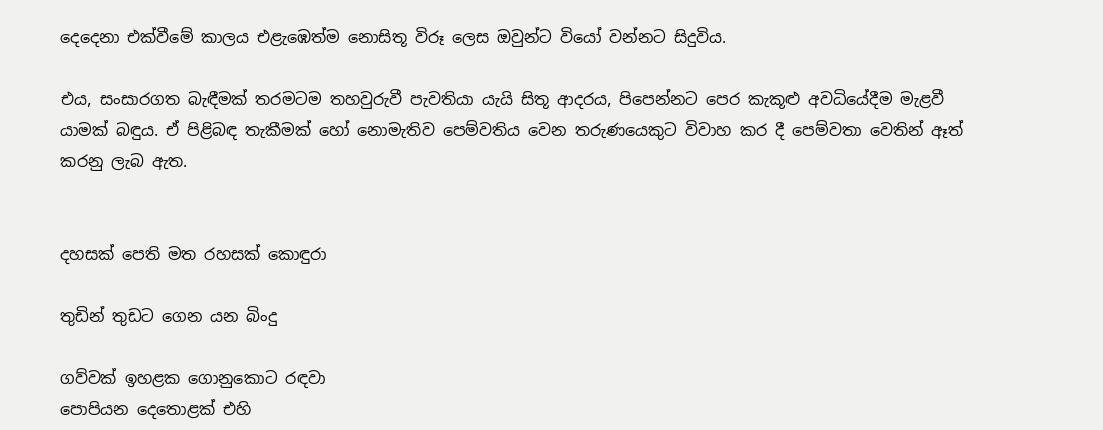දෙදෙනා එක්වීමේ කාලය එළැඹෙත්ම නොසිතූ විරූ ලෙස ඔවුන්ට වියෝ වන්නට සිදුවිය.

එය, සංසාරගත බැඳීමක් තරමටම තහවුරුවී පැවතියා යැයි සිතූ ආදරය, පිපෙන්නට පෙර කැකූළු අවධියේදීම මැළවී යාමක් බඳුය. ඒ පිළිබඳ තැකීමක් හෝ නොමැතිව පෙම්වතිය වෙන තරුණයෙකුට විවාහ කර දී පෙම්වතා වෙතින් ඈත් කරනු ලැබ ඇත.


දහසක් පෙති මත රහසක් කොඳුරා

තුඩින් තුඩට ගෙන යන බිංදු

ගව්වක් ඉහළක ගොනුකොට රඳවා
පොපියන දෙතොළක් එහි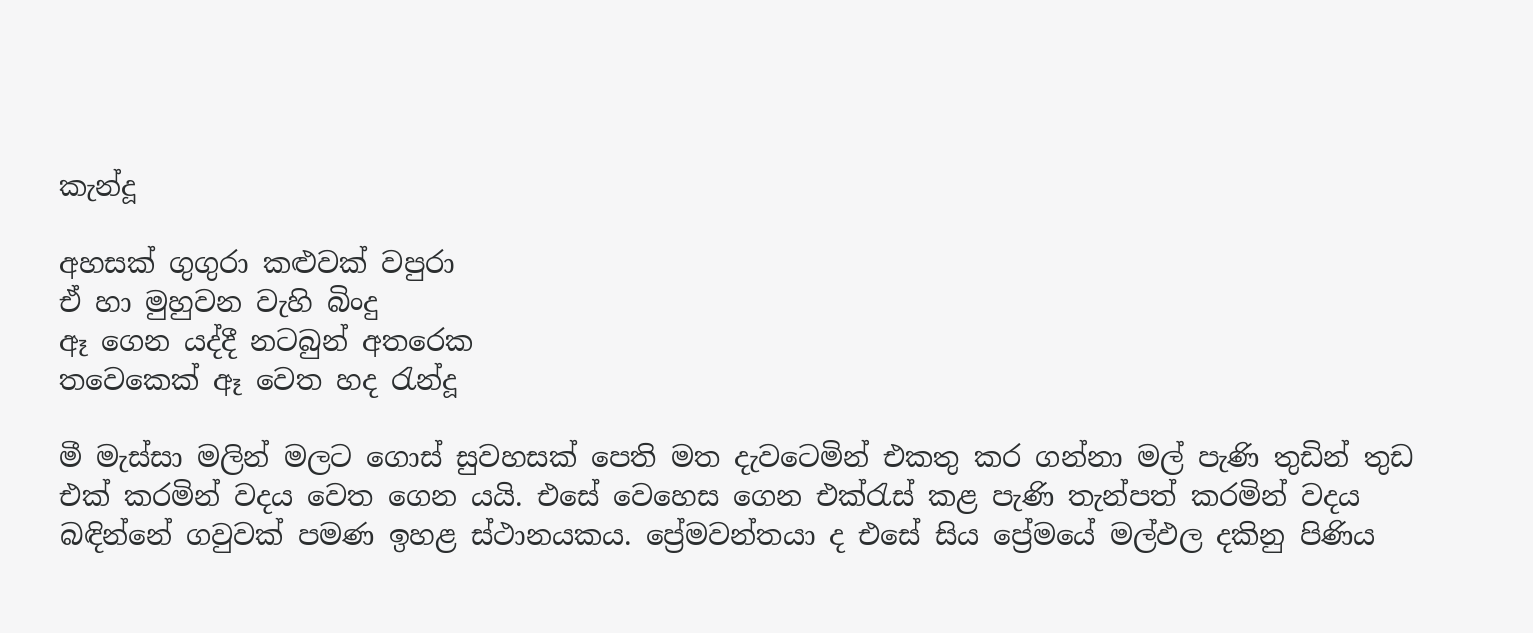කැන්දූ

අහසක් ගුගුරා කළුවක් වපුරා
ඒ හා මුහුවන වැහි බිංදු
ඈ ගෙන යද්දී නටබුන් අතරෙක
තවෙකෙක් ඈ වෙත හද රැන්දූ

මී මැස්සා මලින් මලට ගොස් සුවහසක් පෙති මත දැවටෙමින් එකතු කර ගන්නා මල් පැණි තුඩින් තුඩ එක් කරමින් වදය වෙත ගෙන යයි. එසේ වෙහෙස ගෙන එක්රැස් කළ පැණි තැන්පත් කරමින් වදය බඳින්නේ ගවුවක් පමණ ඉහළ ස්ථානයකය. ප්‍රේමවන්තයා ද එසේ සිය ප්‍රේමයේ මල්ඵල දකිනු පිණිය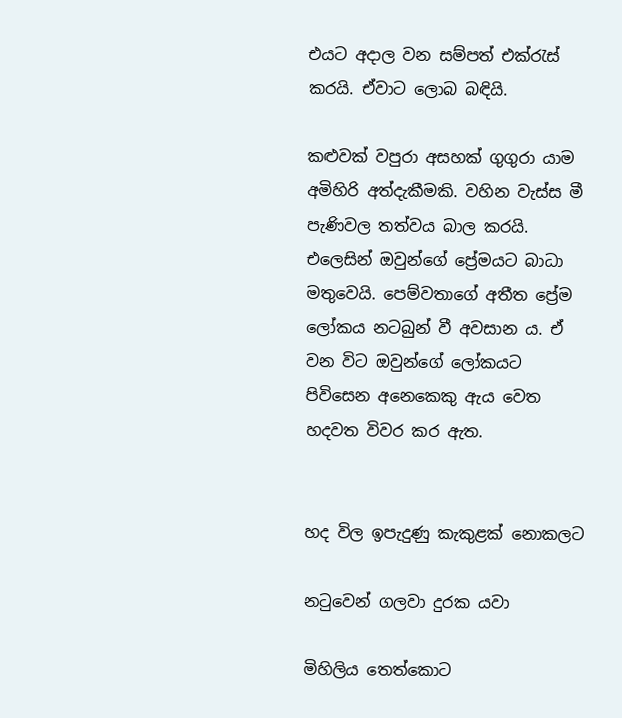එයට අදාල වන සම්පත් එක්රැස් කරයි. ඒවාට ලොබ බඳියි.

කළුවක් වපුරා අසහක් ගුගුරා යාම අමිහිරි අත්දැකීමකි. වහින වැස්ස මී පැණිවල තත්වය බාල කරයි. එලෙසින් ඔවුන්ගේ ප්‍රේමයට බාධා මතුවෙයි. පෙම්වතාගේ අතීත ප්‍රේම ලෝකය නටබුන් වී අවසාන ය. ඒ වන විට ඔවුන්ගේ ලෝකයට පිවිසෙන අනෙකෙකු ඇය වෙත හදවත විවර කර ඇත.


හද විල ඉපැදුණු කැකුළක් නොකලට

නටුවෙන් ගලවා දුරක යවා

මිහිලිය තෙත්කොට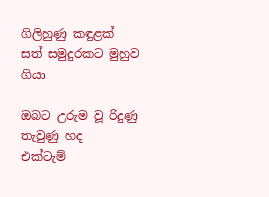ගිලිහුණු කඳුළක්
සත් සමුදුරකට මුහුව ගියා

ඔබට උරුම වූ රිදුණු තැවුණු හද
එක්ටැම්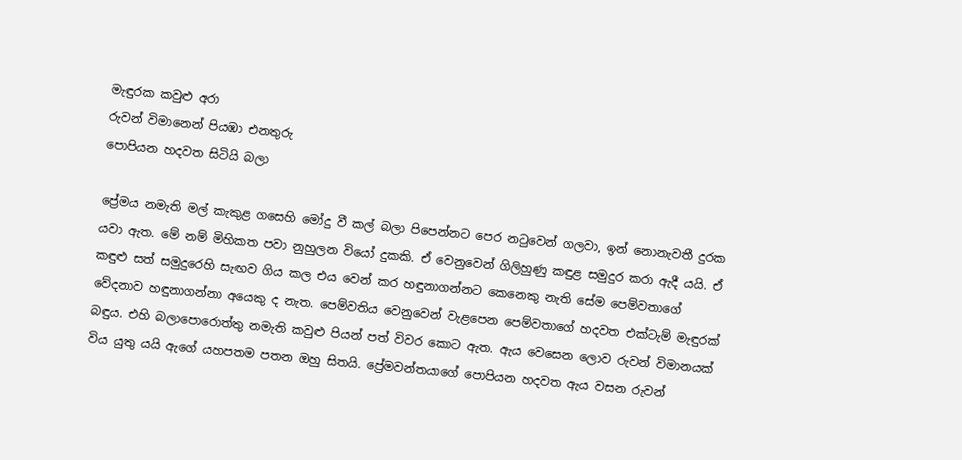මැඳුරක කවුළු අරා
රුවන් විමානෙන් පියඹා එනතුරු
පොපියන හදවත සිටියි බලා

ප්‍රේමය නමැති මල් කැකුළ ගසෙහි මෝදු වී කල් බලා පිපෙන්නට පෙර නටුවෙන් ගලවා, ඉන් නොනැවතී දුරක යවා ඇත. මේ නම් මිහිකත පවා නුහුලන වියෝ දුකකි. ඒ වෙනුවෙන් ගිලිහුණු කඳුළ සමුදුර කරා ඇදී යයි. ඒ කඳුළු සත් සමුදුරෙහි සැඟව ගිය කල එය වෙන් කර හඳුනාගන්නට කෙනෙකු නැති සේම පෙම්වතාගේ වේදනාව හඳුනාගන්නා අයෙකු ද නැත. පෙම්වතිය වෙනුවෙන් වැළපෙන පෙම්වතාගේ හදවත එක්ටැම් මැඳුරක් බඳුය. එහි බලාපොරොත්තු නමැති කවුළු පියන් පත් විවර කොට ඇත. ඇය වෙසෙන ලොව රුවන් විමානයක් විය යුතු යයි ඇගේ යහපතම පතන ඔහු සිතයි. ප්‍රේමවන්තයාගේ පොපියන හදවත ඇය වසන රුවන්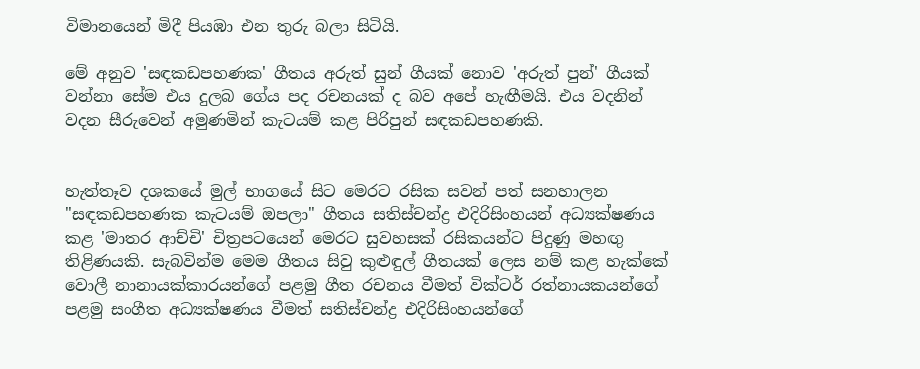විමානයෙන් මිදී පියඹා එන තුරු බලා සිටියි.

මේ අනුව 'සඳකඩපහණක' ගීතය අරුත් සුන් ගීයක් නොව 'අරුත් පුන්' ගීයක් වන්නා සේම එය දුලබ ගේය පද රචනයක් ද බව අපේ හැඟීමයි. එය වදනින් වදන සීරුවෙන් අමුණමින් කැටයම් කළ පිරිපුන් සඳකඩපහණකි.


හැත්තෑව දශකයේ මුල් භාගයේ සිට මෙරට රසික සවන් පත් සනහාලන "සඳකඩපහණක කැටයම් ඔපලා" ගීතය සතිස්චන්ද්‍ර එදිරිසිංහයන් අධ්‍යක්ෂණය කළ 'මාතර ආච්චි' චිත්‍රපටයෙන් මෙරට සුවහසක් රසිකයන්ට පිදුණු මහඟු තිළිණයකි. සැබවින්ම මෙම ගීතය සිවු කුළුඳුල් ගීතයක් ලෙස නම් කළ හැක්කේ වොලී නානායක්කාරයන්ගේ පළමු ගීත රචනය වීමත් වික්ටර් රත්නායකයන්ගේ පළමු සංගීත අධ්‍යක්ෂණය වීමත් සතිස්චන්ද්‍ර එදිරිසිංහයන්ගේ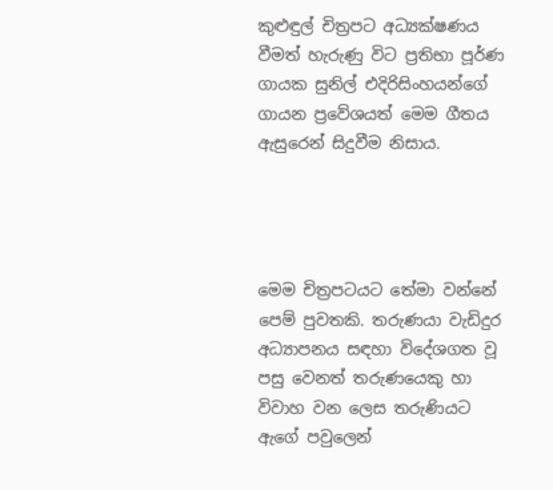කුළුඳුල් චිත්‍රපට අධ්‍යක්ෂණය වීමත් හැරුණු විට ප්‍රතිභා පූර්ණ ගායක සුනිල් එදිරිසිංහයන්ගේ ගායන ප්‍රවේශයත් මෙම ගීතය ඇසුරෙන් සිදුවීම නිසාය.




මෙම චිත්‍රපටයට තේමා වන්නේ පෙම් පුවතකි. තරුණයා වැඩිදුර අධ්‍යාපනය සඳහා විදේශගත වූ පසු වෙනත් තරුණයෙකු හා විවාහ වන ලෙස තරුණියට ඇගේ පවුලෙන්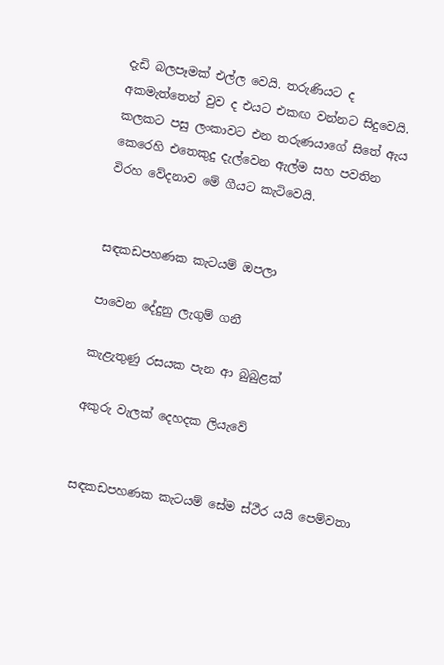දැඩි බලපෑමක් එල්ල වෙයි. තරුණියට ද අකමැත්තෙන් වුව ද එයට එකඟ වන්නට සිදුවෙයි. කලකට පසු ලංකාවට එන තරුණයාගේ සිතේ ඇය කෙරෙහි එතෙකුදු දැල්වෙන ඇල්ම සහ පවතින විරහ වේදනාව මේ ගීයට කැටිවෙයි.


සඳකඩපහණක කැටයම් ඔපලා

පාවෙන දේදුනු ලැගුම් ගනී

කැළැතුණු රසයක පැන ආ බුබුළක්

අකුරු වැලක් දෙහදක ලියැවේ


සඳකඩපහණක කැටයම් සේම ස්ථීර යයි පෙම්වතා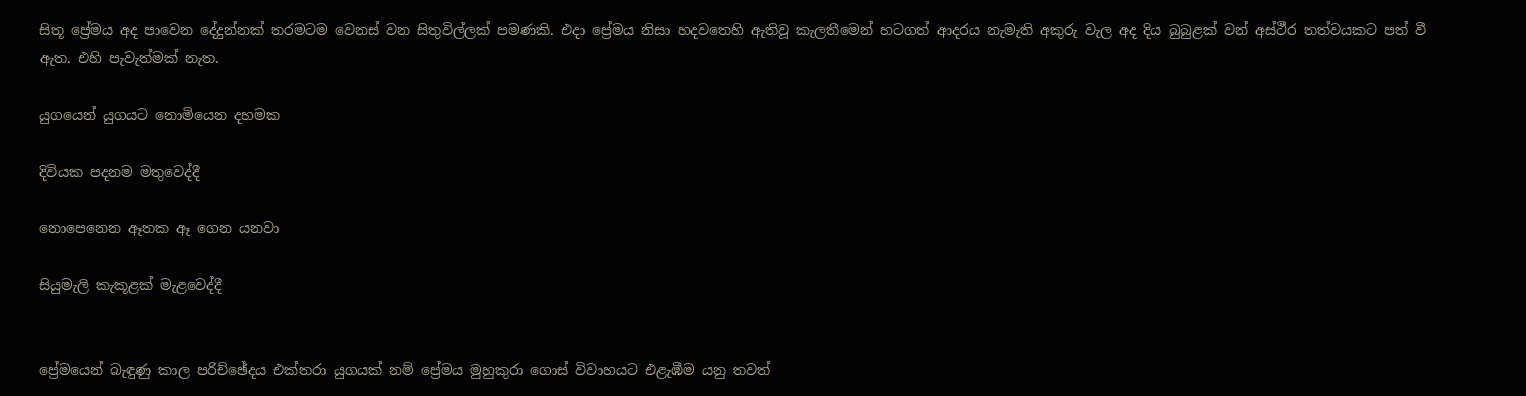සිතූ ප්‍රේමය අද පාවෙන දේදුන්නක් තරමටම වෙනස් වන සිතුවිල්ලක් පමණකි. එදා ප්‍රේමය නිසා හදවතෙහි ඇතිවූ කැලතීමෙන් හටගත් ආදරය නැමැති අකුරු වැල අද දිය බුබුළක් වන් අස්ථීර තත්වයකට පත් වී ඇත. එහි පැවැත්මක් නැත.

යුගයෙන් යුගයට නොමියෙන දහමක

දිවියක පදනම මතුවෙද්දී

නොපෙනෙන ඈතක ඈ ගෙන යනවා

සියුමැලි කැකූළක් මැළවෙද්දී


ප්‍රේමයෙන් බැඳුණු කාල පරිච්ඡේදය එක්තරා යුගයක් නම් ප්‍රේමය මුහුකුරා ගොස් විවාහයට එළැඹීම යනු තවත්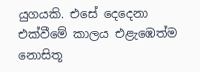යුගයකි. එසේ දෙදෙනා එක්වීමේ කාලය එළැඹෙත්ම නොසිතූ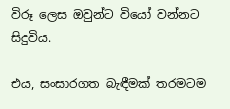විරූ ලෙස ඔවුන්ට වියෝ වන්නට සිදුවිය.

එය, සංසාරගත බැඳීමක් තරමටම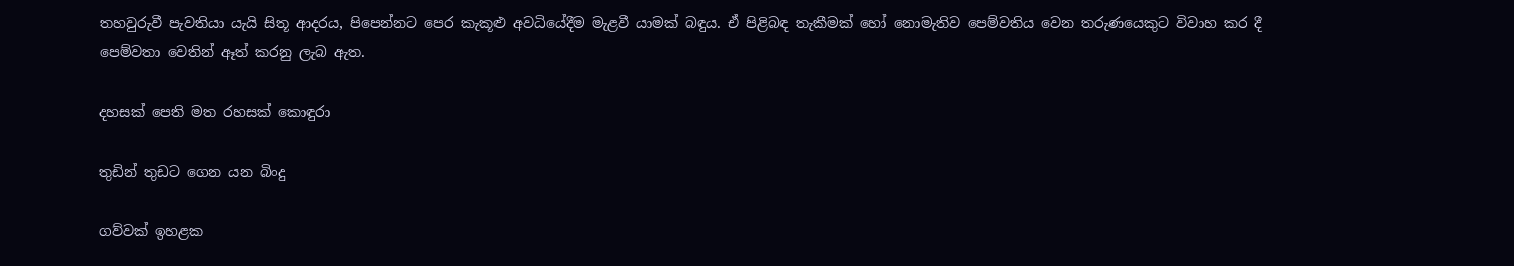තහවුරුවී පැවතියා යැයි සිතූ ආදරය, පිපෙන්නට පෙර කැකූළු අවධියේදීම මැළවී යාමක් බඳුය. ඒ පිළිබඳ තැකීමක් හෝ නොමැතිව පෙම්වතිය වෙන තරුණයෙකුට විවාහ කර දී පෙම්වතා වෙතින් ඈත් කරනු ලැබ ඇත.

දහසක් පෙති මත රහසක් කොඳුරා

තුඩින් තුඩට ගෙන යන බිංදු

ගව්වක් ඉහළක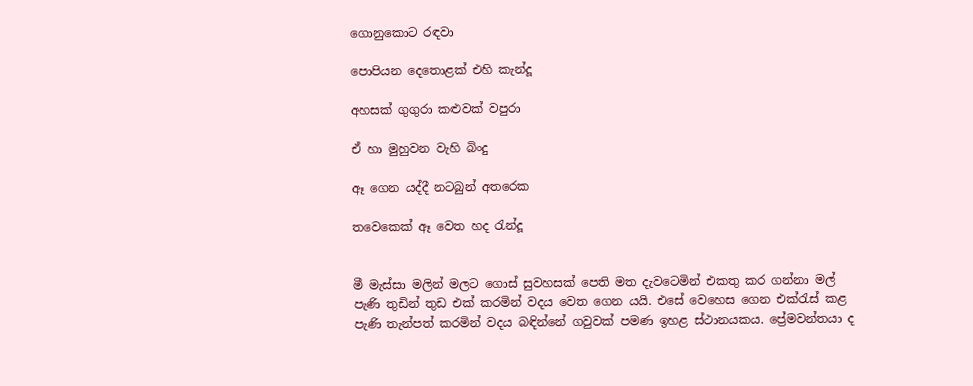ගොනුකොට රඳවා

පොපියන දෙතොළක් එහි කැන්දූ

අහසක් ගුගුරා කළුවක් වපුරා

ඒ හා මුහුවන වැහි බිංදු

ඈ ගෙන යද්දී නටබුන් අතරෙක

තවෙකෙක් ඈ වෙත හද රැන්දූ


මී මැස්සා මලින් මලට ගොස් සුවහසක් පෙති මත දැවටෙමින් එකතු කර ගන්නා මල් පැණි තුඩින් තුඩ එක් කරමින් වදය වෙත ගෙන යයි. එසේ වෙහෙස ගෙන එක්රැස් කළ පැණි තැන්පත් කරමින් වදය බඳින්නේ ගවුවක් පමණ ඉහළ ස්ථානයකය. ප්‍රේමවන්තයා ද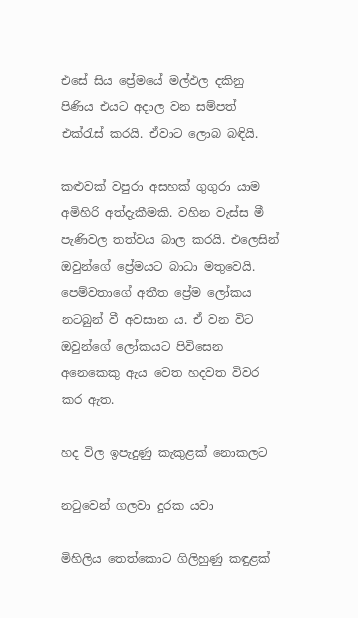එසේ සිය ප්‍රේමයේ මල්ඵල දකිනු පිණිය එයට අදාල වන සම්පත් එක්රැස් කරයි. ඒවාට ලොබ බඳියි.

කළුවක් වපුරා අසහක් ගුගුරා යාම අමිහිරි අත්දැකීමකි. වහින වැස්ස මී පැණිවල තත්වය බාල කරයි. එලෙසින් ඔවුන්ගේ ප්‍රේමයට බාධා මතුවෙයි. පෙම්වතාගේ අතීත ප්‍රේම ලෝකය නටබුන් වී අවසාන ය. ඒ වන විට ඔවුන්ගේ ලෝකයට පිවිසෙන අනෙකෙකු ඇය වෙත හදවත විවර කර ඇත.

හද විල ඉපැදුණු කැකුළක් නොකලට

නටුවෙන් ගලවා දුරක යවා

මිහිලිය තෙත්කොට ගිලිහුණු කඳුළක්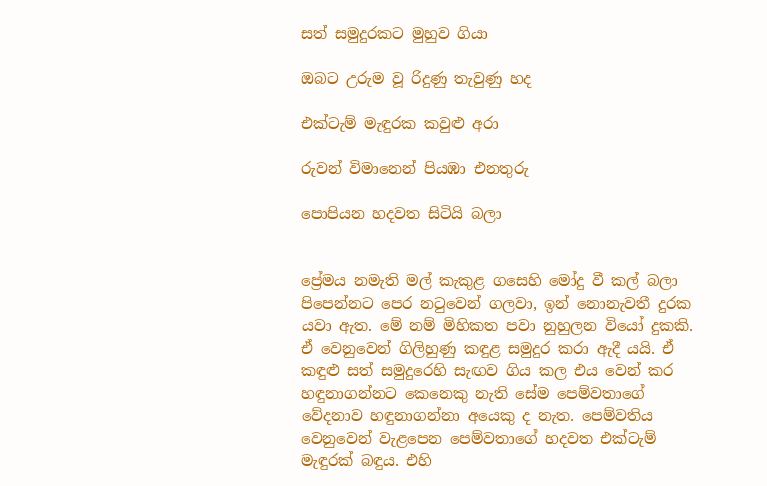සත් සමුදුරකට මුහුව ගියා

ඔබට උරුම වූ රිදුණු තැවුණු හද

එක්ටැම් මැඳුරක කවුළු අරා

රුවන් විමානෙන් පියඹා එනතුරු

පොපියන හදවත සිටියි බලා


ප්‍රේමය නමැති මල් කැකුළ ගසෙහි මෝදු වී කල් බලා පිපෙන්නට පෙර නටුවෙන් ගලවා, ඉන් නොනැවතී දුරක යවා ඇත. මේ නම් මිහිකත පවා නුහුලන වියෝ දුකකි. ඒ වෙනුවෙන් ගිලිහුණු කඳුළ සමුදුර කරා ඇදී යයි. ඒ කඳුළු සත් සමුදුරෙහි සැඟව ගිය කල එය වෙන් කර හඳුනාගන්නට කෙනෙකු නැති සේම පෙම්වතාගේ වේදනාව හඳුනාගන්නා අයෙකු ද නැත. පෙම්වතිය වෙනුවෙන් වැළපෙන පෙම්වතාගේ හදවත එක්ටැම් මැඳුරක් බඳුය. එහි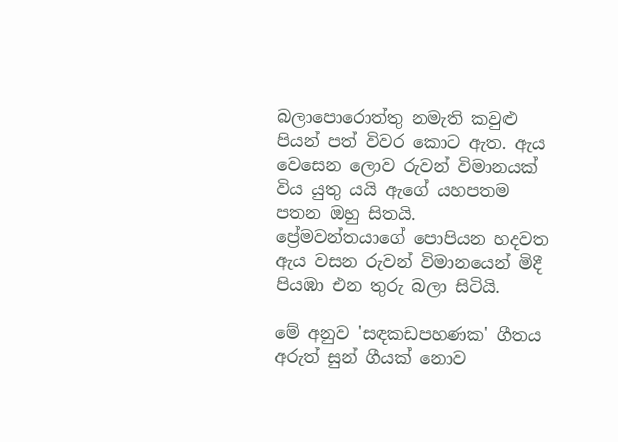බලාපොරොත්තු නමැති කවුළු පියන් පත් විවර කොට ඇත. ඇය වෙසෙන ලොව රුවන් විමානයක් විය යුතු යයි ඇගේ යහපතම පතන ඔහු සිතයි. ප්‍රේමවන්තයාගේ පොපියන හදවත ඇය වසන රුවන් විමානයෙන් මිදී පියඹා එන තුරු බලා සිටියි.

මේ අනුව 'සඳකඩපහණක' ගීතය අරුත් සුන් ගීයක් නොව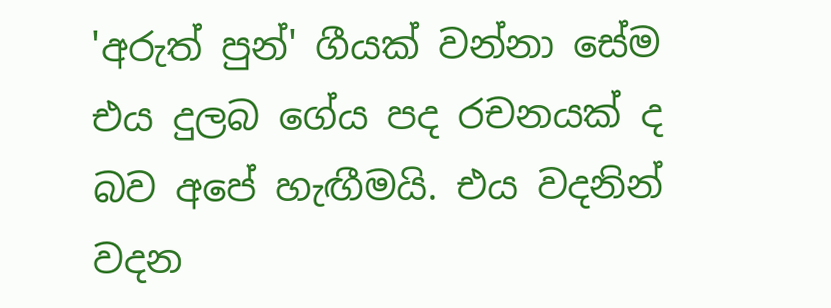'අරුත් පුන්' ගීයක් වන්නා සේම එය දුලබ ගේය පද රචනයක් ද බව අපේ හැඟීමයි. එය වදනින් වදන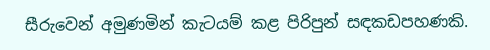සීරුවෙන් අමුණමින් කැටයම් කළ පිරිපුන් සඳකඩපහණකි.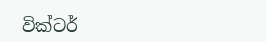වික්ටර්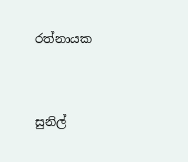රත්නායක


සුනිල්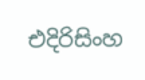එදිරිසිංහ